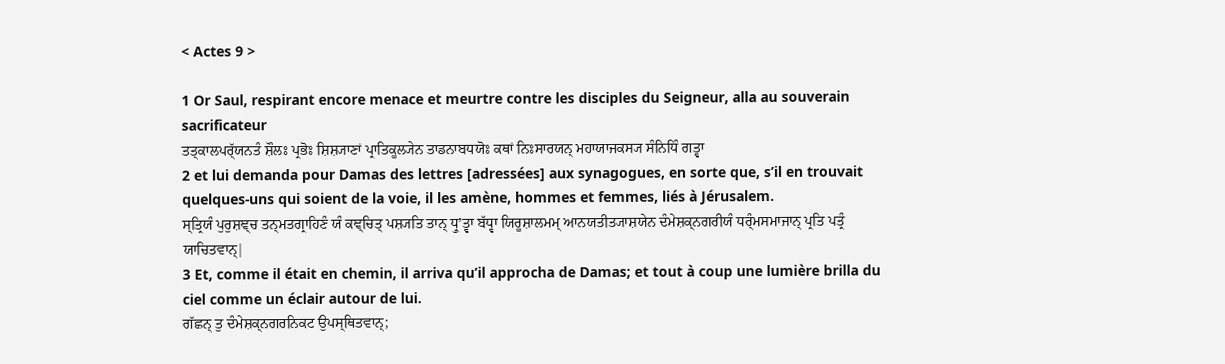< Actes 9 >

1 Or Saul, respirant encore menace et meurtre contre les disciples du Seigneur, alla au souverain sacrificateur
ਤਤ੍ਕਾਲਪਰ੍ੱਯਨਤੰ ਸ਼ੌਲਃ ਪ੍ਰਭੋਃ ਸ਼ਿਸ਼੍ਯਾਣਾਂ ਪ੍ਰਾਤਿਕੂਲ੍ਯੇਨ ਤਾਡਨਾਬਧਯੋਃ ਕਥਾਂ ਨਿਃਸਾਰਯਨ੍ ਮਹਾਯਾਜਕਸ੍ਯ ਸੰਨਿਧਿੰ ਗਤ੍ਵਾ
2 et lui demanda pour Damas des lettres [adressées] aux synagogues, en sorte que, s’il en trouvait quelques-uns qui soient de la voie, il les amène, hommes et femmes, liés à Jérusalem.
ਸ੍ਤ੍ਰਿਯੰ ਪੁਰੁਸ਼ਞ੍ਚ ਤਨ੍ਮਤਗ੍ਰਾਹਿਣੰ ਯੰ ਕਞ੍ਚਿਤ੍ ਪਸ਼੍ਯਤਿ ਤਾਨ੍ ਧ੍ਰੁʼਤ੍ਵਾ ਬੱਧ੍ਵਾ ਯਿਰੂਸ਼ਾਲਮਮ੍ ਆਨਯਤੀਤ੍ਯਾਸ਼ਯੇਨ ਦੰਮੇਸ਼ਕ੍ਨਗਰੀਯੰ ਧਰ੍ੰਮਸਮਾਜਾਨ੍ ਪ੍ਰਤਿ ਪਤ੍ਰੰ ਯਾਚਿਤਵਾਨ੍|
3 Et, comme il était en chemin, il arriva qu’il approcha de Damas; et tout à coup une lumière brilla du ciel comme un éclair autour de lui.
ਗੱਛਨ੍ ਤੁ ਦੰਮੇਸ਼ਕ੍ਨਗਰਨਿਕਟ ਉਪਸ੍ਥਿਤਵਾਨ੍;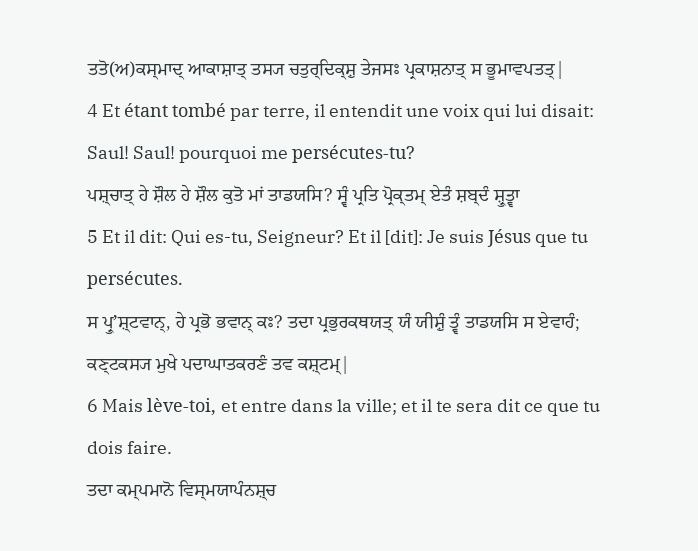ਤਤੋ(ਅ)ਕਸ੍ਮਾਦ੍ ਆਕਾਸ਼ਾਤ੍ ਤਸ੍ਯ ਚਤੁਰ੍ਦਿਕ੍ਸ਼ੁ ਤੇਜਸਃ ਪ੍ਰਕਾਸ਼ਨਾਤ੍ ਸ ਭੂਮਾਵਪਤਤ੍|
4 Et étant tombé par terre, il entendit une voix qui lui disait: Saul! Saul! pourquoi me persécutes-tu?
ਪਸ਼੍ਚਾਤ੍ ਹੇ ਸ਼ੌਲ ਹੇ ਸ਼ੌਲ ਕੁਤੋ ਮਾਂ ਤਾਡਯਸਿ? ਸ੍ਵੰ ਪ੍ਰਤਿ ਪ੍ਰੋਕ੍ਤਮ੍ ਏਤੰ ਸ਼ਬ੍ਦੰ ਸ਼੍ਰੁਤ੍ਵਾ
5 Et il dit: Qui es-tu, Seigneur? Et il [dit]: Je suis Jésus que tu persécutes.
ਸ ਪ੍ਰੁʼਸ਼੍ਟਵਾਨ੍, ਹੇ ਪ੍ਰਭੋ ਭਵਾਨ੍ ਕਃ? ਤਦਾ ਪ੍ਰਭੁਰਕਥਯਤ੍ ਯੰ ਯੀਸ਼ੁੰ ਤ੍ਵੰ ਤਾਡਯਸਿ ਸ ਏਵਾਹੰ; ਕਣ੍ਟਕਸ੍ਯ ਮੁਖੇ ਪਦਾਘਾਤਕਰਣੰ ਤਵ ਕਸ਼੍ਟਮ੍|
6 Mais lève-toi, et entre dans la ville; et il te sera dit ce que tu dois faire.
ਤਦਾ ਕਮ੍ਪਮਾਨੋ ਵਿਸ੍ਮਯਾਪੰਨਸ਼੍ਚ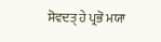ਸੋਵਦਤ੍ ਹੇ ਪ੍ਰਭੋ ਮਯਾ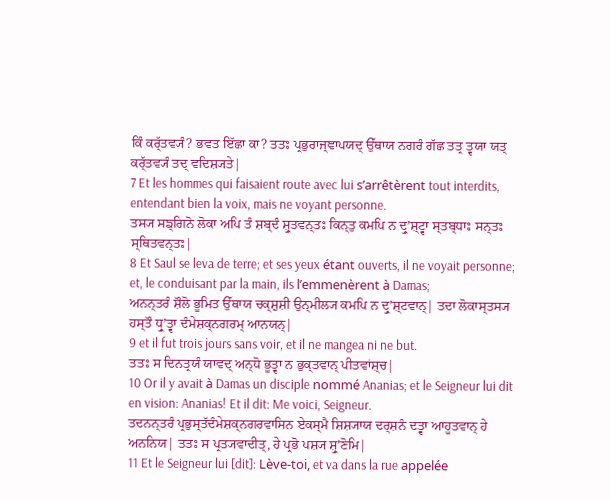ਕਿੰ ਕਰ੍ੱਤਵ੍ਯੰ? ਭਵਤ ਇੱਛਾ ਕਾ? ਤਤਃ ਪ੍ਰਭੁਰਾਜ੍ਞਾਪਯਦ੍ ਉੱਥਾਯ ਨਗਰੰ ਗੱਛ ਤਤ੍ਰ ਤ੍ਵਯਾ ਯਤ੍ ਕਰ੍ੱਤਵ੍ਯੰ ਤਦ੍ ਵਦਿਸ਼੍ਯਤੇ|
7 Et les hommes qui faisaient route avec lui s’arrêtèrent tout interdits, entendant bien la voix, mais ne voyant personne.
ਤਸ੍ਯ ਸਙ੍ਗਿਨੋ ਲੋਕਾ ਅਪਿ ਤੰ ਸ਼ਬ੍ਦੰ ਸ਼੍ਰੁਤਵਨ੍ਤਃ ਕਿਨ੍ਤੁ ਕਮਪਿ ਨ ਦ੍ਰੁʼਸ਼੍ਟ੍ਵਾ ਸ੍ਤਬ੍ਧਾਃ ਸਨ੍ਤਃ ਸ੍ਥਿਤਵਨ੍ਤਃ|
8 Et Saul se leva de terre; et ses yeux étant ouverts, il ne voyait personne; et, le conduisant par la main, ils l’emmenèrent à Damas;
ਅਨਨ੍ਤਰੰ ਸ਼ੌਲੋ ਭੂਮਿਤ ਉੱਥਾਯ ਚਕ੍ਸ਼ੁਸ਼ੀ ਉਨ੍ਮੀਲ੍ਯ ਕਮਪਿ ਨ ਦ੍ਰੁʼਸ਼੍ਟਵਾਨ੍| ਤਦਾ ਲੋਕਾਸ੍ਤਸ੍ਯ ਹਸ੍ਤੌ ਧ੍ਰੁʼਤ੍ਵਾ ਦੰਮੇਸ਼ਕ੍ਨਗਰਮ੍ ਆਨਯਨ੍|
9 et il fut trois jours sans voir, et il ne mangea ni ne but.
ਤਤਃ ਸ ਦਿਨਤ੍ਰਯੰ ਯਾਵਦ੍ ਅਨ੍ਧੋ ਭੂਤ੍ਵਾ ਨ ਭੁਕ੍ਤਵਾਨ੍ ਪੀਤਵਾਂਸ਼੍ਚ|
10 Or il y avait à Damas un disciple nommé Ananias; et le Seigneur lui dit en vision: Ananias! Et il dit: Me voici, Seigneur.
ਤਦਨਨ੍ਤਰੰ ਪ੍ਰਭੁਸ੍ਤੱਦੰਮੇਸ਼ਕ੍ਨਗਰਵਾਸਿਨ ਏਕਸ੍ਮੈ ਸ਼ਿਸ਼੍ਯਾਯ ਦਰ੍ਸ਼ਨੰ ਦਤ੍ਵਾ ਆਹੂਤਵਾਨ੍ ਹੇ ਅਨਨਿਯ| ਤਤਃ ਸ ਪ੍ਰਤ੍ਯਵਾਦੀਤ੍, ਹੇ ਪ੍ਰਭੋ ਪਸ਼੍ਯ ਸ਼੍ਰੁʼਣੋਮਿ|
11 Et le Seigneur lui [dit]: Lève-toi, et va dans la rue appelée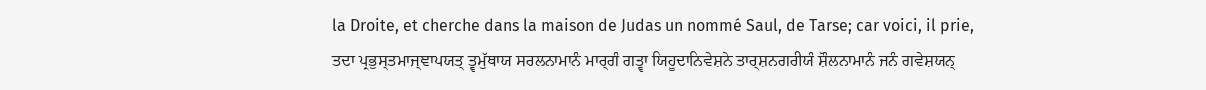la Droite, et cherche dans la maison de Judas un nommé Saul, de Tarse; car voici, il prie,
ਤਦਾ ਪ੍ਰਭੁਸ੍ਤਮਾਜ੍ਞਾਪਯਤ੍ ਤ੍ਵਮੁੱਥਾਯ ਸਰਲਨਾਮਾਨੰ ਮਾਰ੍ਗੰ ਗਤ੍ਵਾ ਯਿਹੂਦਾਨਿਵੇਸ਼ਨੇ ਤਾਰ੍ਸ਼ਨਗਰੀਯੰ ਸ਼ੌਲਨਾਮਾਨੰ ਜਨੰ ਗਵੇਸ਼ਯਨ੍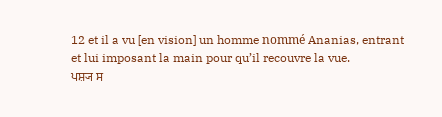12 et il a vu [en vision] un homme nommé Ananias, entrant et lui imposant la main pour qu’il recouvre la vue.
ਪਸ਼੍ਯ ਸ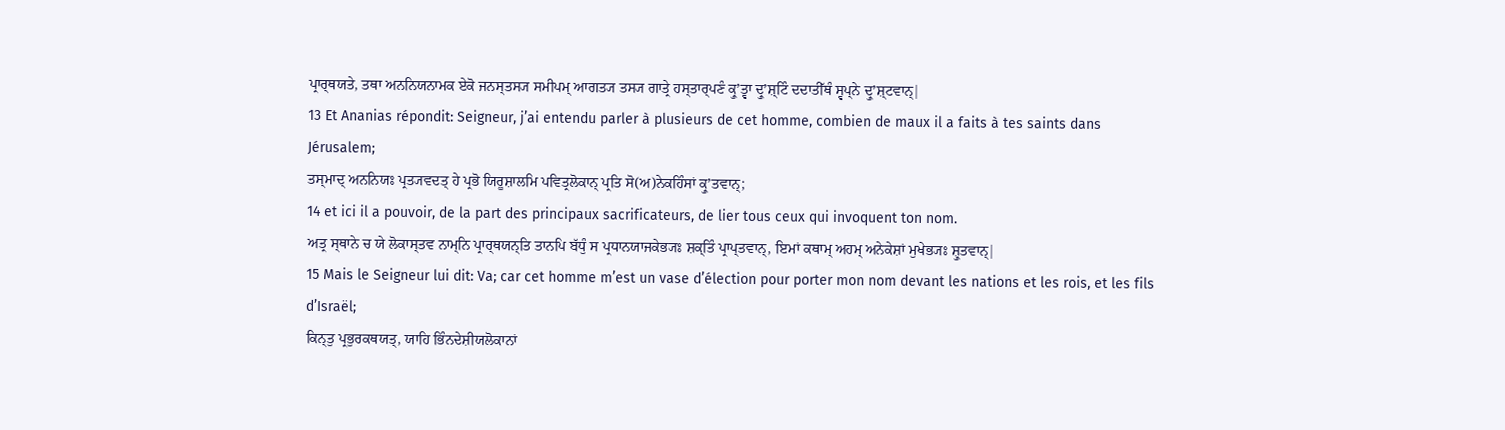ਪ੍ਰਾਰ੍ਥਯਤੇ, ਤਥਾ ਅਨਨਿਯਨਾਮਕ ਏਕੋ ਜਨਸ੍ਤਸ੍ਯ ਸਮੀਪਮ੍ ਆਗਤ੍ਯ ਤਸ੍ਯ ਗਾਤ੍ਰੇ ਹਸ੍ਤਾਰ੍ਪਣੰ ਕ੍ਰੁʼਤ੍ਵਾ ਦ੍ਰੁʼਸ਼੍ਟਿੰ ਦਦਾਤੀੱਥੰ ਸ੍ਵਪ੍ਨੇ ਦ੍ਰੁʼਸ਼੍ਟਵਾਨ੍|
13 Et Ananias répondit: Seigneur, j’ai entendu parler à plusieurs de cet homme, combien de maux il a faits à tes saints dans Jérusalem;
ਤਸ੍ਮਾਦ੍ ਅਨਨਿਯਃ ਪ੍ਰਤ੍ਯਵਦਤ੍ ਹੇ ਪ੍ਰਭੋ ਯਿਰੂਸ਼ਾਲਮਿ ਪਵਿਤ੍ਰਲੋਕਾਨ੍ ਪ੍ਰਤਿ ਸੋ(ਅ)ਨੇਕਹਿੰਸਾਂ ਕ੍ਰੁʼਤਵਾਨ੍;
14 et ici il a pouvoir, de la part des principaux sacrificateurs, de lier tous ceux qui invoquent ton nom.
ਅਤ੍ਰ ਸ੍ਥਾਨੇ ਚ ਯੇ ਲੋਕਾਸ੍ਤਵ ਨਾਮ੍ਨਿ ਪ੍ਰਾਰ੍ਥਯਨ੍ਤਿ ਤਾਨਪਿ ਬੱਧੁੰ ਸ ਪ੍ਰਧਾਨਯਾਜਕੇਭ੍ਯਃ ਸ਼ਕ੍ਤਿੰ ਪ੍ਰਾਪ੍ਤਵਾਨ੍, ਇਮਾਂ ਕਥਾਮ੍ ਅਹਮ੍ ਅਨੇਕੇਸ਼ਾਂ ਮੁਖੇਭ੍ਯਃ ਸ਼੍ਰੁਤਵਾਨ੍|
15 Mais le Seigneur lui dit: Va; car cet homme m’est un vase d’élection pour porter mon nom devant les nations et les rois, et les fils d’Israël;
ਕਿਨ੍ਤੁ ਪ੍ਰਭੁਰਕਥਯਤ੍, ਯਾਹਿ ਭਿੰਨਦੇਸ਼ੀਯਲੋਕਾਨਾਂ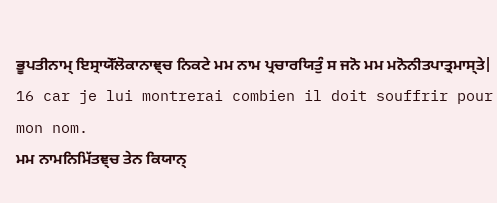ਭੂਪਤੀਨਾਮ੍ ਇਸ੍ਰਾਯੇੱਲੋਕਾਨਾਞ੍ਚ ਨਿਕਟੇ ਮਮ ਨਾਮ ਪ੍ਰਚਾਰਯਿਤੁੰ ਸ ਜਨੋ ਮਮ ਮਨੋਨੀਤਪਾਤ੍ਰਮਾਸ੍ਤੇ|
16 car je lui montrerai combien il doit souffrir pour mon nom.
ਮਮ ਨਾਮਨਿਮਿੱਤਞ੍ਚ ਤੇਨ ਕਿਯਾਨ੍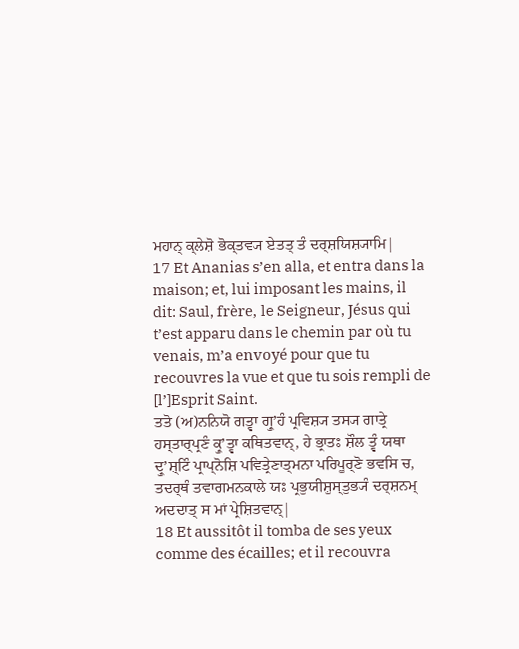ਮਹਾਨ੍ ਕ੍ਲੇਸ਼ੋ ਭੋਕ੍ਤਵ੍ਯ ਏਤਤ੍ ਤੰ ਦਰ੍ਸ਼ਯਿਸ਼੍ਯਾਮਿ|
17 Et Ananias s’en alla, et entra dans la maison; et, lui imposant les mains, il dit: Saul, frère, le Seigneur, Jésus qui t’est apparu dans le chemin par où tu venais, m’a envoyé pour que tu recouvres la vue et que tu sois rempli de [l’]Esprit Saint.
ਤਤੋ (ਅ)ਨਨਿਯੋ ਗਤ੍ਵਾ ਗ੍ਰੁʼਹੰ ਪ੍ਰਵਿਸ਼੍ਯ ਤਸ੍ਯ ਗਾਤ੍ਰੇ ਹਸ੍ਤਾਰ੍ਪ੍ਰਣੰ ਕ੍ਰੁʼਤ੍ਵਾ ਕਥਿਤਵਾਨ੍, ਹੇ ਭ੍ਰਾਤਃ ਸ਼ੌਲ ਤ੍ਵੰ ਯਥਾ ਦ੍ਰੁʼਸ਼੍ਟਿੰ ਪ੍ਰਾਪ੍ਨੋਸ਼ਿ ਪਵਿਤ੍ਰੇਣਾਤ੍ਮਨਾ ਪਰਿਪੂਰ੍ਣੋ ਭਵਸਿ ਚ, ਤਦਰ੍ਥੰ ਤਵਾਗਮਨਕਾਲੇ ਯਃ ਪ੍ਰਭੁਯੀਸ਼ੁਸ੍ਤੁਭ੍ਯੰ ਦਰ੍ਸ਼ਨਮ੍ ਅਦਦਾਤ੍ ਸ ਮਾਂ ਪ੍ਰੇਸ਼ਿਤਵਾਨ੍|
18 Et aussitôt il tomba de ses yeux comme des écailles; et il recouvra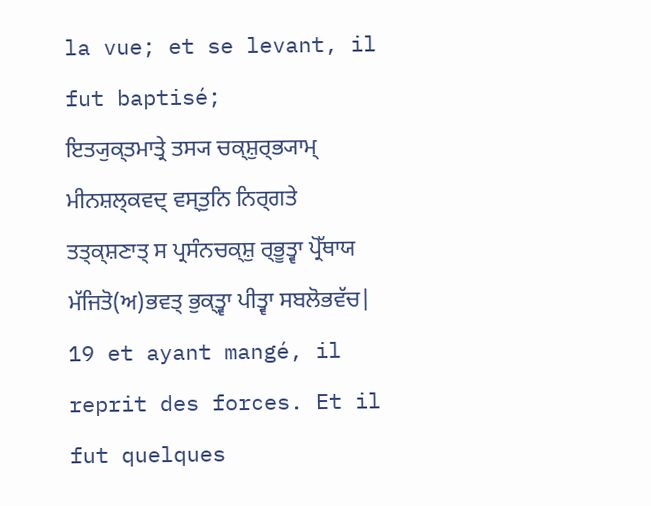la vue; et se levant, il fut baptisé;
ਇਤ੍ਯੁਕ੍ਤਮਾਤ੍ਰੇ ਤਸ੍ਯ ਚਕ੍ਸ਼ੁਰ੍ਭ੍ਯਾਮ੍ ਮੀਨਸ਼ਲ੍ਕਵਦ੍ ਵਸ੍ਤੁਨਿ ਨਿਰ੍ਗਤੇ ਤਤ੍ਕ੍ਸ਼ਣਾਤ੍ ਸ ਪ੍ਰਸੰਨਚਕ੍ਸ਼ੁ ਰ੍ਭੂਤ੍ਵਾ ਪ੍ਰੋੱਥਾਯ ਮੱਜਿਤੋ(ਅ)ਭਵਤ੍ ਭੁਕ੍ਤ੍ਵਾ ਪੀਤ੍ਵਾ ਸਬਲੋਭਵੱਚ|
19 et ayant mangé, il reprit des forces. Et il fut quelques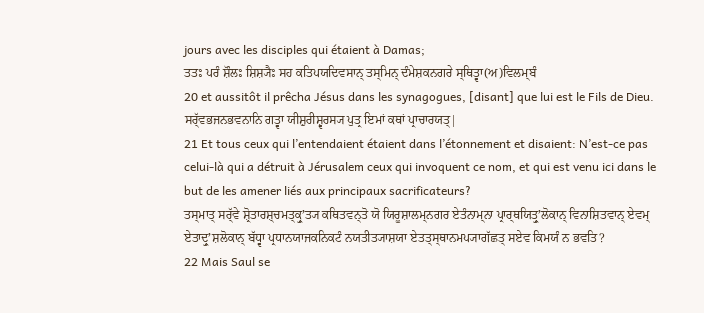jours avec les disciples qui étaient à Damas;
ਤਤਃ ਪਰੰ ਸ਼ੌਲਃ ਸ਼ਿਸ਼੍ਯੈਃ ਸਹ ਕਤਿਪਯਦਿਵਸਾਨ੍ ਤਸ੍ਮਿਨ੍ ਦੰਮੇਸ਼ਕਨਗਰੇ ਸ੍ਥਿਤ੍ਵਾ(ਅ)ਵਿਲਮ੍ਬੰ
20 et aussitôt il prêcha Jésus dans les synagogues, [disant] que lui est le Fils de Dieu.
ਸਰ੍ੱਵਭਜਨਭਵਨਾਨਿ ਗਤ੍ਵਾ ਯੀਸ਼ੁਰੀਸ਼੍ਵਰਸ੍ਯ ਪੁਤ੍ਰ ਇਮਾਂ ਕਥਾਂ ਪ੍ਰਾਚਾਰਯਤ੍|
21 Et tous ceux qui l’entendaient étaient dans l’étonnement et disaient: N’est-ce pas celui-là qui a détruit à Jérusalem ceux qui invoquent ce nom, et qui est venu ici dans le but de les amener liés aux principaux sacrificateurs?
ਤਸ੍ਮਾਤ੍ ਸਰ੍ੱਵੇ ਸ਼੍ਰੋਤਾਰਸ਼੍ਚਮਤ੍ਕ੍ਰੁʼਤ੍ਯ ਕਥਿਤਵਨ੍ਤੋ ਯੋ ਯਿਰੂਸ਼ਾਲਮ੍ਨਗਰ ਏਤੰਨਾਮ੍ਨਾ ਪ੍ਰਾਰ੍ਥਯਿਤ੍ਰੁʼਲੋਕਾਨ੍ ਵਿਨਾਸ਼ਿਤਵਾਨ੍ ਏਵਮ੍ ਏਤਾਦ੍ਰੁʼਸ਼ਲੋਕਾਨ੍ ਬੱਧ੍ਵਾ ਪ੍ਰਧਾਨਯਾਜਕਨਿਕਟੰ ਨਯਤੀਤ੍ਯਾਸ਼ਯਾ ਏਤਤ੍ਸ੍ਥਾਨਮਪ੍ਯਾਗੱਛਤ੍ ਸਏਵ ਕਿਮਯੰ ਨ ਭਵਤਿ?
22 Mais Saul se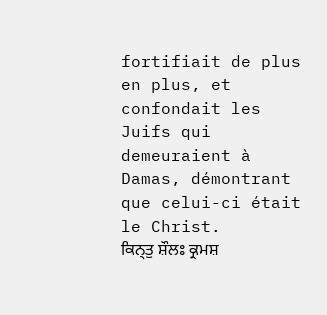fortifiait de plus en plus, et confondait les Juifs qui demeuraient à Damas, démontrant que celui-ci était le Christ.
ਕਿਨ੍ਤੁ ਸ਼ੌਲਃ ਕ੍ਰਮਸ਼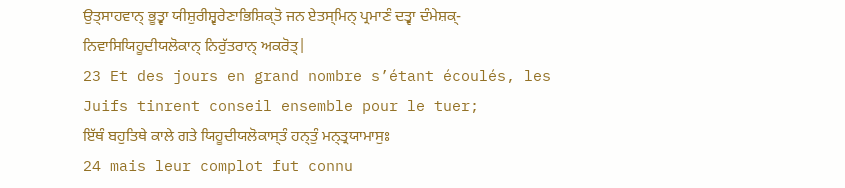ਉਤ੍ਸਾਹਵਾਨ੍ ਭੂਤ੍ਵਾ ਯੀਸ਼ੁਰੀਸ਼੍ਵਰੇਣਾਭਿਸ਼ਿਕ੍ਤੋ ਜਨ ਏਤਸ੍ਮਿਨ੍ ਪ੍ਰਮਾਣੰ ਦਤ੍ਵਾ ਦੰਮੇਸ਼ਕ੍-ਨਿਵਾਸਿਯਿਹੂਦੀਯਲੋਕਾਨ੍ ਨਿਰੁੱਤਰਾਨ੍ ਅਕਰੋਤ੍|
23 Et des jours en grand nombre s’étant écoulés, les Juifs tinrent conseil ensemble pour le tuer;
ਇੱਥੰ ਬਹੁਤਿਥੇ ਕਾਲੇ ਗਤੇ ਯਿਹੂਦੀਯਲੋਕਾਸ੍ਤੰ ਹਨ੍ਤੁੰ ਮਨ੍ਤ੍ਰਯਾਮਾਸੁਃ
24 mais leur complot fut connu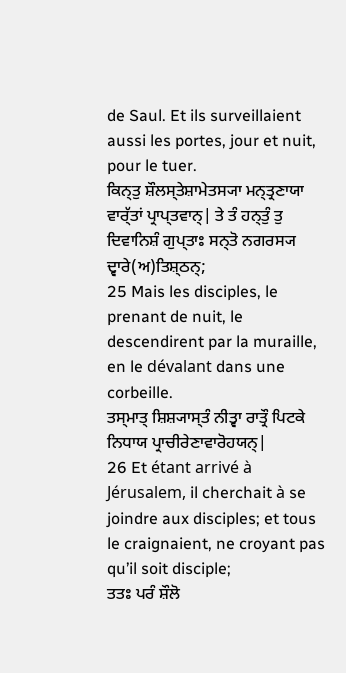de Saul. Et ils surveillaient aussi les portes, jour et nuit, pour le tuer.
ਕਿਨ੍ਤੁ ਸ਼ੌਲਸ੍ਤੇਸ਼ਾਮੇਤਸ੍ਯਾ ਮਨ੍ਤ੍ਰਣਾਯਾ ਵਾਰ੍ੱਤਾਂ ਪ੍ਰਾਪ੍ਤਵਾਨ੍| ਤੇ ਤੰ ਹਨ੍ਤੁੰ ਤੁ ਦਿਵਾਨਿਸ਼ੰ ਗੁਪ੍ਤਾਃ ਸਨ੍ਤੋ ਨਗਰਸ੍ਯ ਦ੍ਵਾਰੇ(ਅ)ਤਿਸ਼੍ਠਨ੍;
25 Mais les disciples, le prenant de nuit, le descendirent par la muraille, en le dévalant dans une corbeille.
ਤਸ੍ਮਾਤ੍ ਸ਼ਿਸ਼੍ਯਾਸ੍ਤੰ ਨੀਤ੍ਵਾ ਰਾਤ੍ਰੌ ਪਿਟਕੇ ਨਿਧਾਯ ਪ੍ਰਾਚੀਰੇਣਾਵਾਰੋਹਯਨ੍|
26 Et étant arrivé à Jérusalem, il cherchait à se joindre aux disciples; et tous le craignaient, ne croyant pas qu’il soit disciple;
ਤਤਃ ਪਰੰ ਸ਼ੌਲੋ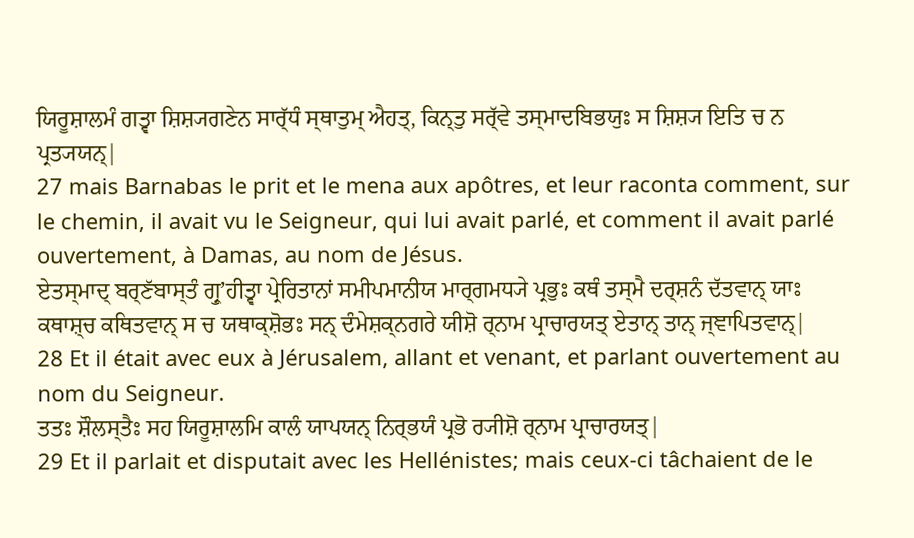ਯਿਰੂਸ਼ਾਲਮੰ ਗਤ੍ਵਾ ਸ਼ਿਸ਼੍ਯਗਣੇਨ ਸਾਰ੍ੱਧੰ ਸ੍ਥਾਤੁਮ੍ ਐਹਤ੍, ਕਿਨ੍ਤੁ ਸਰ੍ੱਵੇ ਤਸ੍ਮਾਦਬਿਭਯੁਃ ਸ ਸ਼ਿਸ਼੍ਯ ਇਤਿ ਚ ਨ ਪ੍ਰਤ੍ਯਯਨ੍|
27 mais Barnabas le prit et le mena aux apôtres, et leur raconta comment, sur le chemin, il avait vu le Seigneur, qui lui avait parlé, et comment il avait parlé ouvertement, à Damas, au nom de Jésus.
ਏਤਸ੍ਮਾਦ੍ ਬਰ੍ਣੱਬਾਸ੍ਤੰ ਗ੍ਰੁʼਹੀਤ੍ਵਾ ਪ੍ਰੇਰਿਤਾਨਾਂ ਸਮੀਪਮਾਨੀਯ ਮਾਰ੍ਗਮਧ੍ਯੇ ਪ੍ਰਭੁਃ ਕਥੰ ਤਸ੍ਮੈ ਦਰ੍ਸ਼ਨੰ ਦੱਤਵਾਨ੍ ਯਾਃ ਕਥਾਸ਼੍ਚ ਕਥਿਤਵਾਨ੍ ਸ ਚ ਯਥਾਕ੍ਸ਼ੋਭਃ ਸਨ੍ ਦੰਮੇਸ਼ਕ੍ਨਗਰੇ ਯੀਸ਼ੋ ਰ੍ਨਾਮ ਪ੍ਰਾਚਾਰਯਤ੍ ਏਤਾਨ੍ ਤਾਨ੍ ਜ੍ਞਾਪਿਤਵਾਨ੍|
28 Et il était avec eux à Jérusalem, allant et venant, et parlant ouvertement au nom du Seigneur.
ਤਤਃ ਸ਼ੌਲਸ੍ਤੈਃ ਸਹ ਯਿਰੂਸ਼ਾਲਮਿ ਕਾਲੰ ਯਾਪਯਨ੍ ਨਿਰ੍ਭਯੰ ਪ੍ਰਭੋ ਰ੍ਯੀਸ਼ੋ ਰ੍ਨਾਮ ਪ੍ਰਾਚਾਰਯਤ੍|
29 Et il parlait et disputait avec les Hellénistes; mais ceux-ci tâchaient de le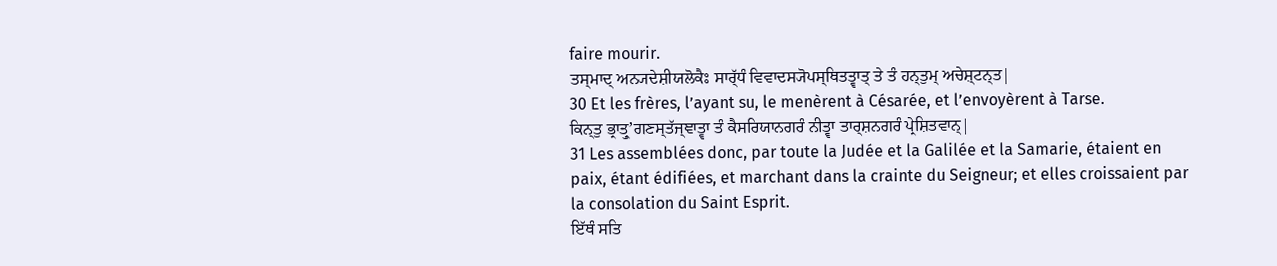faire mourir.
ਤਸ੍ਮਾਦ੍ ਅਨ੍ਯਦੇਸ਼ੀਯਲੋਕੈਃ ਸਾਰ੍ੱਧੰ ਵਿਵਾਦਸ੍ਯੋਪਸ੍ਥਿਤਤ੍ਵਾਤ੍ ਤੇ ਤੰ ਹਨ੍ਤੁਮ੍ ਅਚੇਸ਼੍ਟਨ੍ਤ|
30 Et les frères, l’ayant su, le menèrent à Césarée, et l’envoyèrent à Tarse.
ਕਿਨ੍ਤੁ ਭ੍ਰਾਤ੍ਰੁʼਗਣਸ੍ਤੱਜ੍ਞਾਤ੍ਵਾ ਤੰ ਕੈਸਰਿਯਾਨਗਰੰ ਨੀਤ੍ਵਾ ਤਾਰ੍ਸ਼ਨਗਰੰ ਪ੍ਰੇਸ਼ਿਤਵਾਨ੍|
31 Les assemblées donc, par toute la Judée et la Galilée et la Samarie, étaient en paix, étant édifiées, et marchant dans la crainte du Seigneur; et elles croissaient par la consolation du Saint Esprit.
ਇੱਥੰ ਸਤਿ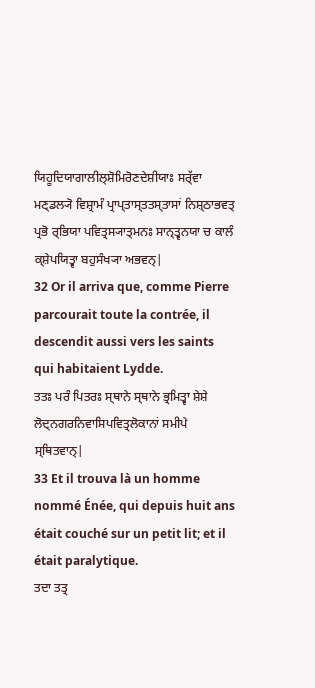ਯਿਹੂਦਿਯਾਗਾਲੀਲ੍ਸ਼ੋਮਿਰੋਣਦੇਸ਼ੀਯਾਃ ਸਰ੍ੱਵਾ ਮਣ੍ਡਲ੍ਯੋ ਵਿਸ਼੍ਰਾਮੰ ਪ੍ਰਾਪ੍ਤਾਸ੍ਤਤਸ੍ਤਾਸਾਂ ਨਿਸ਼੍ਠਾਭਵਤ੍ ਪ੍ਰਭੋ ਰ੍ਭਿਯਾ ਪਵਿਤ੍ਰਸ੍ਯਾਤ੍ਮਨਃ ਸਾਨ੍ਤ੍ਵਨਯਾ ਚ ਕਾਲੰ ਕ੍ਸ਼ੇਪਯਿਤ੍ਵਾ ਬਹੁਸੰਖ੍ਯਾ ਅਭਵਨ੍|
32 Or il arriva que, comme Pierre parcourait toute la contrée, il descendit aussi vers les saints qui habitaient Lydde.
ਤਤਃ ਪਰੰ ਪਿਤਰਃ ਸ੍ਥਾਨੇ ਸ੍ਥਾਨੇ ਭ੍ਰਮਿਤ੍ਵਾ ਸ਼ੇਸ਼ੇ ਲੋਦ੍ਨਗਰਨਿਵਾਸਿਪਵਿਤ੍ਰਲੋਕਾਨਾਂ ਸਮੀਪੇ ਸ੍ਥਿਤਵਾਨ੍|
33 Et il trouva là un homme nommé Énée, qui depuis huit ans était couché sur un petit lit; et il était paralytique.
ਤਦਾ ਤਤ੍ਰ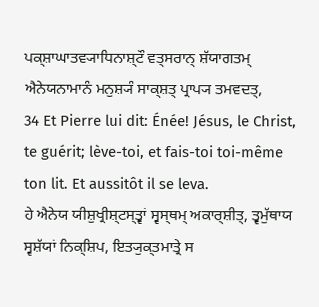ਪਕ੍ਸ਼ਾਘਾਤਵ੍ਯਾਧਿਨਾਸ਼੍ਟੌ ਵਤ੍ਸਰਾਨ੍ ਸ਼ੱਯਾਗਤਮ੍ ਐਨੇਯਨਾਮਾਨੰ ਮਨੁਸ਼੍ਯੰ ਸਾਕ੍ਸ਼ਤ੍ ਪ੍ਰਾਪ੍ਯ ਤਮਵਦਤ੍,
34 Et Pierre lui dit: Énée! Jésus, le Christ, te guérit; lève-toi, et fais-toi toi-même ton lit. Et aussitôt il se leva.
ਹੇ ਐਨੇਯ ਯੀਸ਼ੁਖ੍ਰੀਸ਼੍ਟਸ੍ਤ੍ਵਾਂ ਸ੍ਵਸ੍ਥਮ੍ ਅਕਾਰ੍ਸ਼ੀਤ੍, ਤ੍ਵਮੁੱਥਾਯ ਸ੍ਵਸ਼ੱਯਾਂ ਨਿਕ੍ਸ਼ਿਪ, ਇਤ੍ਯੁਕ੍ਤਮਾਤ੍ਰੇ ਸ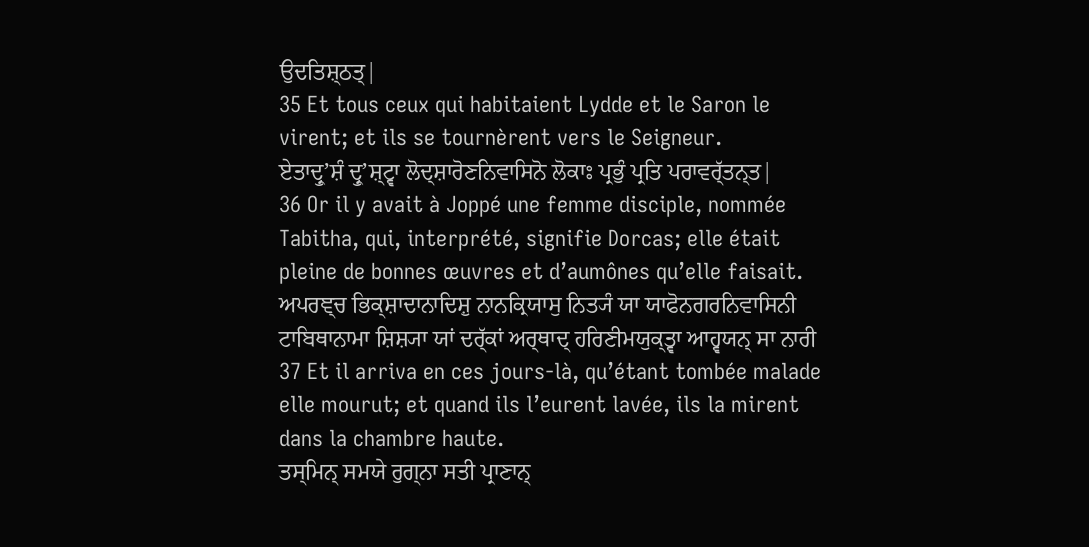ਉਦਤਿਸ਼੍ਠਤ੍|
35 Et tous ceux qui habitaient Lydde et le Saron le virent; et ils se tournèrent vers le Seigneur.
ਏਤਾਦ੍ਰੁʼਸ਼ੰ ਦ੍ਰੁʼਸ਼੍ਟ੍ਵਾ ਲੋਦ੍ਸ਼ਾਰੋਣਨਿਵਾਸਿਨੋ ਲੋਕਾਃ ਪ੍ਰਭੁੰ ਪ੍ਰਤਿ ਪਰਾਵਰ੍ੱਤਨ੍ਤ|
36 Or il y avait à Joppé une femme disciple, nommée Tabitha, qui, interprété, signifie Dorcas; elle était pleine de bonnes œuvres et d’aumônes qu’elle faisait.
ਅਪਰਞ੍ਚ ਭਿਕ੍ਸ਼ਾਦਾਨਾਦਿਸ਼ੁ ਨਾਨਕ੍ਰਿਯਾਸੁ ਨਿਤ੍ਯੰ ਯਾ ਯਾਫੋਨਗਰਨਿਵਾਸਿਨੀ ਟਾਬਿਥਾਨਾਮਾ ਸ਼ਿਸ਼੍ਯਾ ਯਾਂ ਦਰ੍ੱਕਾਂ ਅਰ੍ਥਾਦ੍ ਹਰਿਣੀਮਯੁਕ੍ਤ੍ਵਾ ਆਹ੍ਵਯਨ੍ ਸਾ ਨਾਰੀ
37 Et il arriva en ces jours-là, qu’étant tombée malade elle mourut; et quand ils l’eurent lavée, ils la mirent dans la chambre haute.
ਤਸ੍ਮਿਨ੍ ਸਮਯੇ ਰੁਗ੍ਨਾ ਸਤੀ ਪ੍ਰਾਣਾਨ੍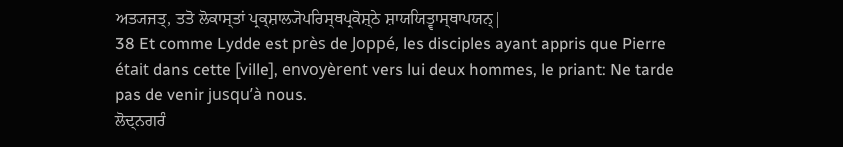ਅਤ੍ਯਜਤ੍, ਤਤੋ ਲੋਕਾਸ੍ਤਾਂ ਪ੍ਰਕ੍ਸ਼ਾਲ੍ਯੋਪਰਿਸ੍ਥਪ੍ਰਕੋਸ਼੍ਠੇ ਸ਼ਾਯਯਿਤ੍ਵਾਸ੍ਥਾਪਯਨ੍|
38 Et comme Lydde est près de Joppé, les disciples ayant appris que Pierre était dans cette [ville], envoyèrent vers lui deux hommes, le priant: Ne tarde pas de venir jusqu’à nous.
ਲੋਦ੍ਨਗਰੰ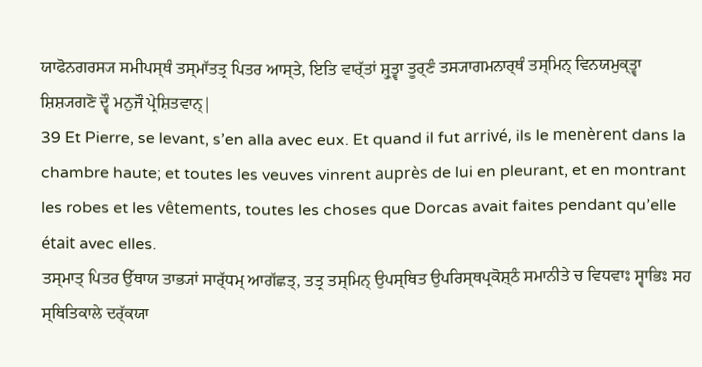ਯਾਫੋਨਗਰਸ੍ਯ ਸਮੀਪਸ੍ਥੰ ਤਸ੍ਮਾੱਤਤ੍ਰ ਪਿਤਰ ਆਸ੍ਤੇ, ਇਤਿ ਵਾਰ੍ੱਤਾਂ ਸ਼੍ਰੁਤ੍ਵਾ ਤੂਰ੍ਣੰ ਤਸ੍ਯਾਗਮਨਾਰ੍ਥੰ ਤਸ੍ਮਿਨ੍ ਵਿਨਯਮੁਕ੍ਤ੍ਵਾ ਸ਼ਿਸ਼੍ਯਗਣੋ ਦ੍ਵੌ ਮਨੁਜੌ ਪ੍ਰੇਸ਼ਿਤਵਾਨ੍|
39 Et Pierre, se levant, s’en alla avec eux. Et quand il fut arrivé, ils le menèrent dans la chambre haute; et toutes les veuves vinrent auprès de lui en pleurant, et en montrant les robes et les vêtements, toutes les choses que Dorcas avait faites pendant qu’elle était avec elles.
ਤਸ੍ਮਾਤ੍ ਪਿਤਰ ਉੱਥਾਯ ਤਾਭ੍ਯਾਂ ਸਾਰ੍ੱਧਮ੍ ਆਗੱਛਤ੍, ਤਤ੍ਰ ਤਸ੍ਮਿਨ੍ ਉਪਸ੍ਥਿਤ ਉਪਰਿਸ੍ਥਪ੍ਰਕੋਸ਼੍ਠੰ ਸਮਾਨੀਤੇ ਚ ਵਿਧਵਾਃ ਸ੍ਵਾਭਿਃ ਸਹ ਸ੍ਥਿਤਿਕਾਲੇ ਦਰ੍ੱਕਯਾ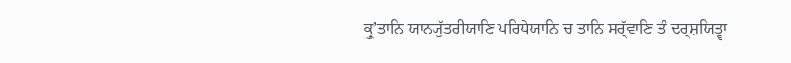ਕ੍ਰੁʼਤਾਨਿ ਯਾਨ੍ਯੁੱਤਰੀਯਾਣਿ ਪਰਿਧੇਯਾਨਿ ਚ ਤਾਨਿ ਸਰ੍ੱਵਾਣਿ ਤੰ ਦਰ੍ਸ਼ਯਿਤ੍ਵਾ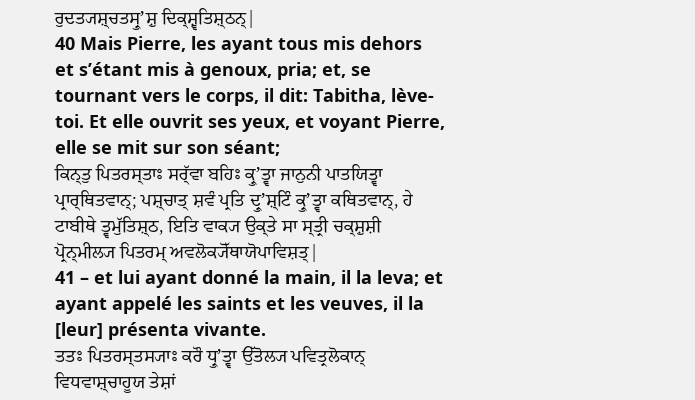ਰੁਦਤ੍ਯਸ਼੍ਚਤਸ੍ਰੁʼਸ਼ੁ ਦਿਕ੍ਸ਼੍ਵਤਿਸ਼੍ਠਨ੍|
40 Mais Pierre, les ayant tous mis dehors et s’étant mis à genoux, pria; et, se tournant vers le corps, il dit: Tabitha, lève-toi. Et elle ouvrit ses yeux, et voyant Pierre, elle se mit sur son séant;
ਕਿਨ੍ਤੁ ਪਿਤਰਸ੍ਤਾਃ ਸਰ੍ੱਵਾ ਬਹਿਃ ਕ੍ਰੁʼਤ੍ਵਾ ਜਾਨੁਨੀ ਪਾਤਯਿਤ੍ਵਾ ਪ੍ਰਾਰ੍ਥਿਤਵਾਨ੍; ਪਸ਼੍ਚਾਤ੍ ਸ਼ਵੰ ਪ੍ਰਤਿ ਦ੍ਰੁʼਸ਼੍ਟਿੰ ਕ੍ਰੁʼਤ੍ਵਾ ਕਥਿਤਵਾਨ੍, ਹੇ ਟਾਬੀਥੇ ਤ੍ਵਮੁੱਤਿਸ਼੍ਠ, ਇਤਿ ਵਾਕ੍ਯ ਉਕ੍ਤੇ ਸਾ ਸ੍ਤ੍ਰੀ ਚਕ੍ਸ਼ੁਸ਼ੀ ਪ੍ਰੋਨ੍ਮੀਲ੍ਯ ਪਿਤਰਮ੍ ਅਵਲੋਕ੍ਯੋੱਥਾਯੋਪਾਵਿਸ਼ਤ੍|
41 – et lui ayant donné la main, il la leva; et ayant appelé les saints et les veuves, il la [leur] présenta vivante.
ਤਤਃ ਪਿਤਰਸ੍ਤਸ੍ਯਾਃ ਕਰੌ ਧ੍ਰੁʼਤ੍ਵਾ ਉੱਤੋਲ੍ਯ ਪਵਿਤ੍ਰਲੋਕਾਨ੍ ਵਿਧਵਾਸ਼੍ਚਾਹੂਯ ਤੇਸ਼ਾਂ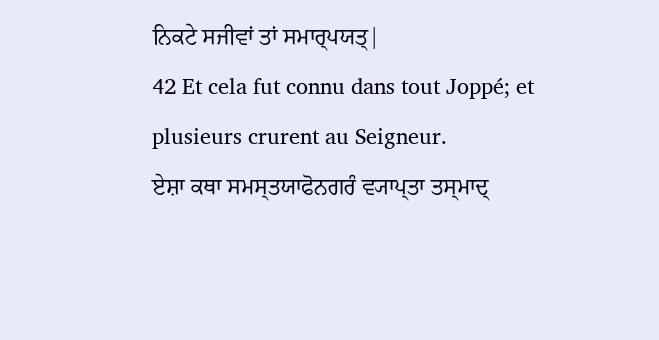ਨਿਕਟੇ ਸਜੀਵਾਂ ਤਾਂ ਸਮਾਰ੍ਪਯਤ੍|
42 Et cela fut connu dans tout Joppé; et plusieurs crurent au Seigneur.
ਏਸ਼ਾ ਕਥਾ ਸਮਸ੍ਤਯਾਫੋਨਗਰੰ ਵ੍ਯਾਪ੍ਤਾ ਤਸ੍ਮਾਦ੍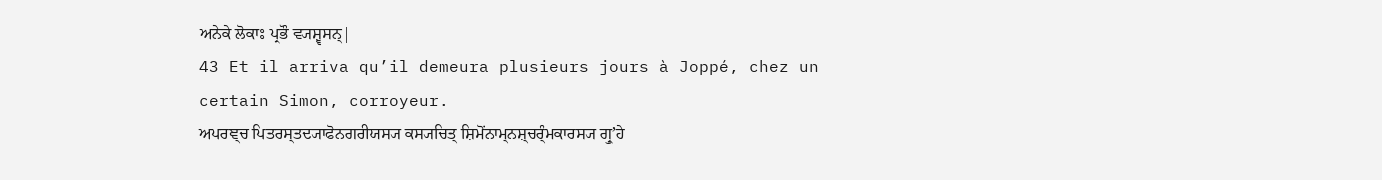ਅਨੇਕੇ ਲੋਕਾਃ ਪ੍ਰਭੌ ਵ੍ਯਸ਼੍ਵਸਨ੍|
43 Et il arriva qu’il demeura plusieurs jours à Joppé, chez un certain Simon, corroyeur.
ਅਪਰਞ੍ਚ ਪਿਤਰਸ੍ਤਦ੍ਯਾਫੋਨਗਰੀਯਸ੍ਯ ਕਸ੍ਯਚਿਤ੍ ਸ਼ਿਮੋਂਨਾਮ੍ਨਸ਼੍ਚਰ੍ੰਮਕਾਰਸ੍ਯ ਗ੍ਰੁʼਹੇ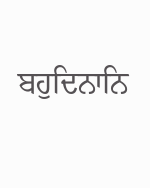ਬਹੁਦਿਨਾਨਿ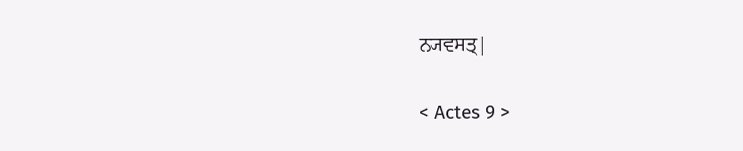ਨ੍ਯਵਸਤ੍|

< Actes 9 >